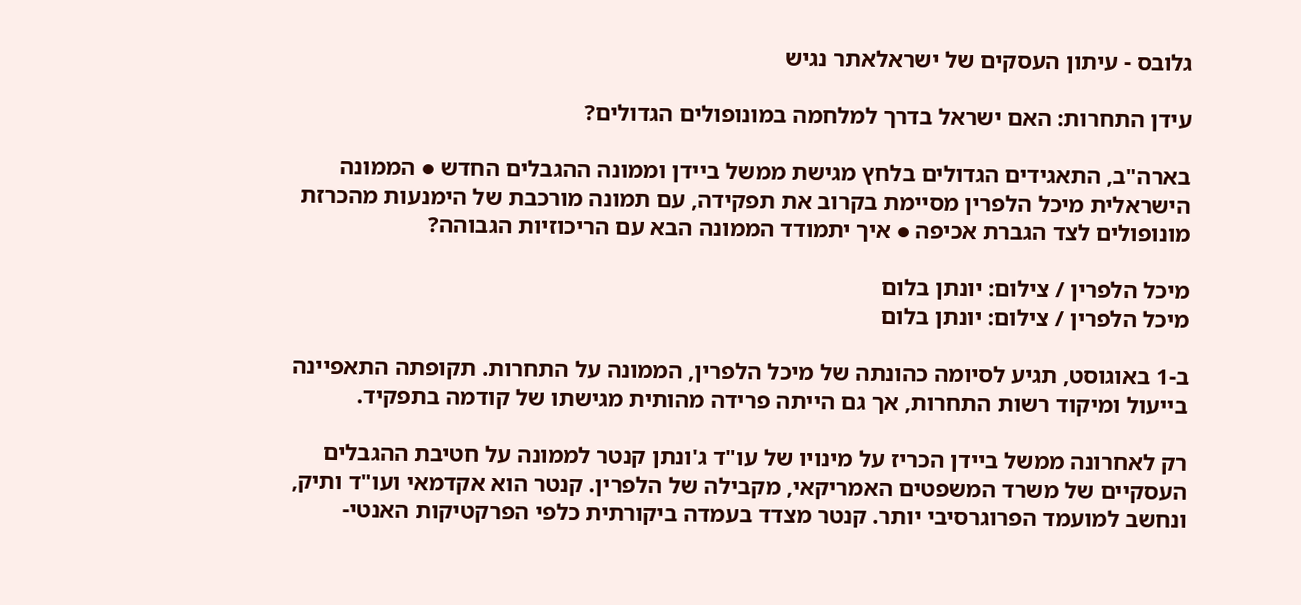גלובס - עיתון העסקים של ישראלאתר נגיש

עידן התחרות: האם ישראל בדרך למלחמה במונופולים הגדולים?

בארה"ב, התאגידים הגדולים בלחץ מגישת ממשל ביידן וממונה ההגבלים החדש ● הממונה הישראלית מיכל הלפרין מסיימת בקרוב את תפקידה, עם תמונה מורכבת של הימנעות מהכרזת מונופולים לצד הגברת אכיפה ● איך יתמודד הממונה הבא עם הריכוזיות הגבוהה?

מיכל הלפרין / צילום: יונתן בלום
מיכל הלפרין / צילום: יונתן בלום

ב-1 באוגוסט, תגיע לסיומה כהונתה של מיכל הלפרין, הממונה על התחרות. תקופתה התאפיינה בייעול ומיקוד רשות התחרות, אך גם הייתה פרידה מהותית מגישתו של קודמה בתפקיד.

רק לאחרונה ממשל ביידן הכריז על מינויו של עו"ד ג'ונתן קנטר לממונה על חטיבת ההגבלים העסקיים של משרד המשפטים האמריקאי, מקבילה של הלפרין. קנטר הוא אקדמאי ועו"ד ותיק, ונחשב למועמד הפרוגרסיבי יותר. קנטר מצדד בעמדה ביקורתית כלפי הפרקטיקות האנטי-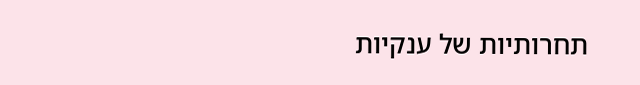תחרותיות של ענקיות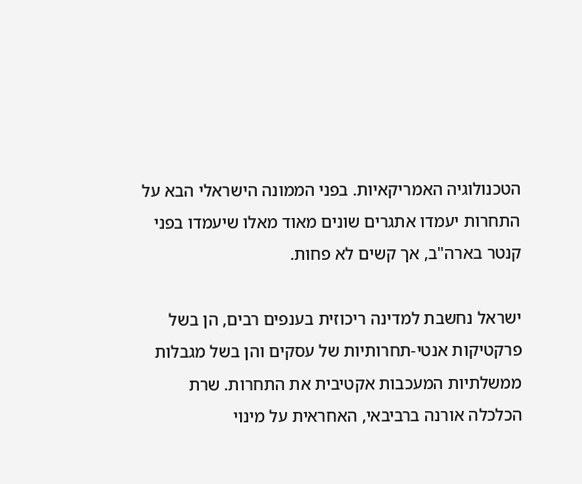הטכנולוגיה האמריקאיות. בפני הממונה הישראלי הבא על התחרות יעמדו אתגרים שונים מאוד מאלו שיעמדו בפני קנטר בארה"ב, אך קשים לא פחות.

ישראל נחשבת למדינה ריכוזית בענפים רבים, הן בשל פרקטיקות אנטי-תחרותיות של עסקים והן בשל מגבלות ממשלתיות המעכבות אקטיבית את התחרות. שרת הכלכלה אורנה ברביבאי, האחראית על מינוי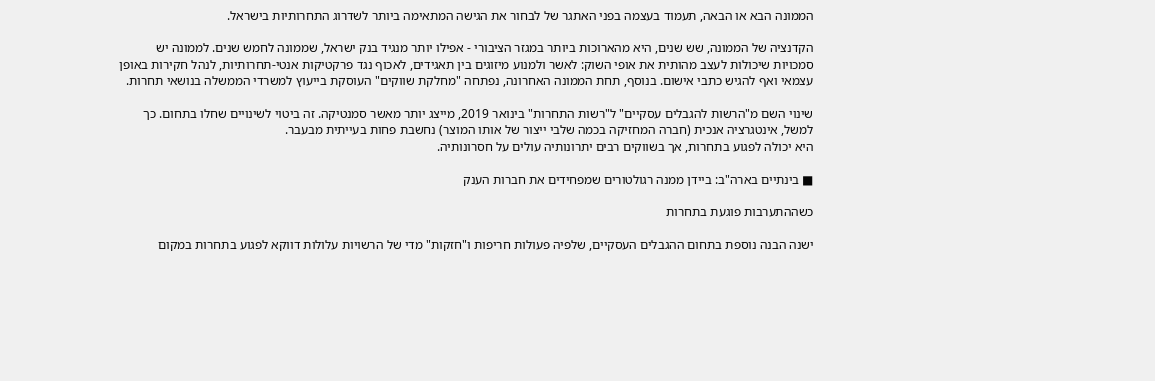הממונה הבא או הבאה, תעמוד בעצמה בפני האתגר של לבחור את הגישה המתאימה ביותר לשדרוג התחרותיות בישראל.

הקדנציה של הממונה, שש שנים, היא מהארוכות ביותר במגזר הציבורי - אפילו יותר מנגיד בנק ישראל, שממונה לחמש שנים. לממונה יש סמכויות שיכולות לעצב מהותית את אופי השוק: לאשר ולמנוע מיזוגים בין תאגידים, לאכוף נגד פרקטיקות אנטי-תחרותיות, לנהל חקירות באופן עצמאי ואף להגיש כתבי אישום. בנוסף, תחת הממונה האחרונה, נפתחה "מחלקת שווקים" העוסקת בייעוץ למשרדי הממשלה בנושאי תחרות.

שינוי השם מ"הרשות להגבלים עסקיים" ל"רשות התחרות" בינואר 2019, מייצג יותר מאשר סמנטיקה. זה ביטוי לשינויים שחלו בתחום. כך למשל, אינטגרציה אנכית (חברה המחזיקה בכמה שלבי ייצור של אותו המוצר) נחשבת פחות בעייתית מבעבר.
היא יכולה לפגוע בתחרות, אך בשווקים רבים יתרונותיה עולים על חסרונותיה.

■ בינתיים בארה"ב: ביידן ממנה רגולטורים שמפחידים את חברות הענק

כשההתערבות פוגעת בתחרות

ישנה הבנה נוספת בתחום ההגבלים העסקיים, שלפיה פעולות חריפות ו"חזקות" מדי של הרשויות עלולות דווקא לפגוע בתחרות במקום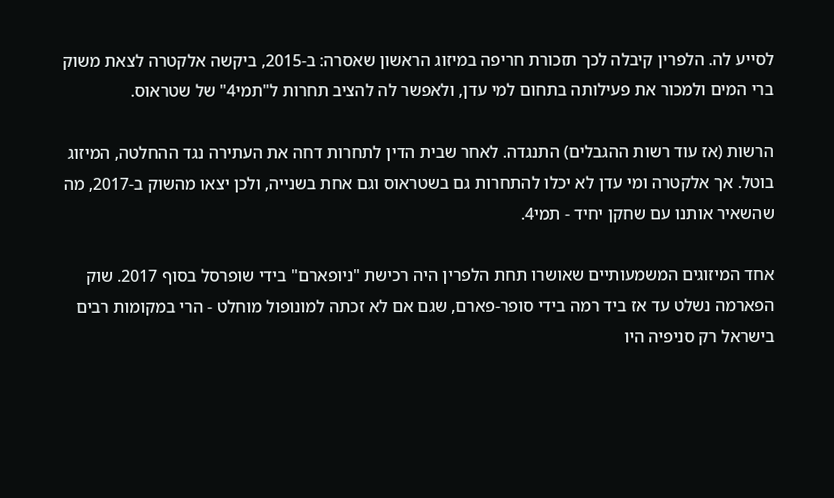לסייע לה. הלפרין קיבלה לכך תזכורת חריפה במיזוג הראשון שאסרה: ב-2015, ביקשה אלקטרה לצאת משוק ברי המים ולמכור את פעילותה בתחום למי עדן, ולאפשר לה להציב תחרות ל"תמי4" של שטראוס.

הרשות (אז עוד רשות ההגבלים) התנגדה. לאחר שבית הדין לתחרות דחה את העתירה נגד ההחלטה, המיזוג בוטל. אך אלקטרה ומי עדן לא יכלו להתחרות גם בשטראוס וגם אחת בשנייה, ולכן יצאו מהשוק ב-2017, מה שהשאיר אותנו עם שחקן יחיד - תמי4.

אחד המיזוגים המשמעותיים שאושרו תחת הלפרין היה רכישת "ניופארם" בידי שופרסל בסוף 2017. שוק הפארמה נשלט עד אז ביד רמה בידי סופר-פארם, שגם אם לא זכתה למונופול מוחלט - הרי במקומות רבים בישראל רק סניפיה היו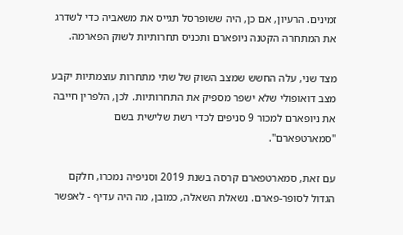זמינים. הרעיון, אם כן, היה ששופרסל תגייס את משאביה כדי לשדרג את המתחרה הקטנה ניופארם ותכניס תחרותיות לשוק הפארמה.

מצד שני, עלה החשש שמצב השוק של שתי מתחרות עוצמתיות יקבע מצב דואופולי שלא ישפר מספיק את התחרותיות. לכן, הלפרין חייבה את ניופארם למכור 9 סניפים לכדי רשת שלישית בשם "סמארטפארם".

עם זאת, סמארטפארם קרסה בשנת 2019 וסניפיה נמכרו, חלקם הגדול לסופר-פארם. נשאלת השאלה, כמובן, מה היה עדיף - לאפשר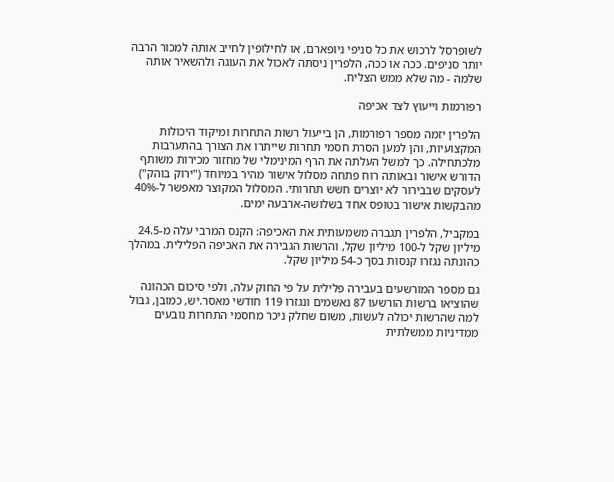לשופרסל לרכוש את כל סניפי ניופארם, או לחילופין לחייב אותה למכור הרבה יותר סניפים. ככה או ככה, הלפרין ניסתה לאכול את העוגה ולהשאיר אותה שלמה - מה שלא ממש הצליח.

רפורמות וייעוץ לצד אכיפה

הלפרין יזמה מספר רפורמות, הן בייעול רשות התחרות ומיקוד היכולות המקצועיות, והן למען הסרת חסמי תחרות שייתרו את הצורך בהתערבות מלכתחילה. כך למשל העלתה את הרף המינימלי של מחזור מכירות משותף הדורש אישור ובאותה רוח פתחה מסלול אישור מהיר במיוחד ("ירוק בוהק") לעסקים שבבירור לא יוצרים חשש תחרותי. המסלול המקוצר מאפשר ל-40% מהבקשות אישור בטופס אחד בשלושה-ארבעה ימים.

במקביל, הלפרין תגברה משמעותית את האכיפה: הקנס המרבי עלה מ-24.5 מיליון שקל ל-100 מיליון שקל, והרשות הגבירה את האכיפה הפלילית. במהלך כהונתה נגזרו קנסות בסך כ-54 מיליון שקל.

גם מספר המורשעים בעבירה פלילית על פי החוק עלה, ולפי סיכום הכהונה שהוציאו ברשות הורשעו 87 נאשמים ונגזרו 119 חודשי מאסר.יש, כמובן, גבול למה שהרשות יכולה לעשות, משום שחלק ניכר מחסמי התחרות נובעים ממדיניות ממשלתית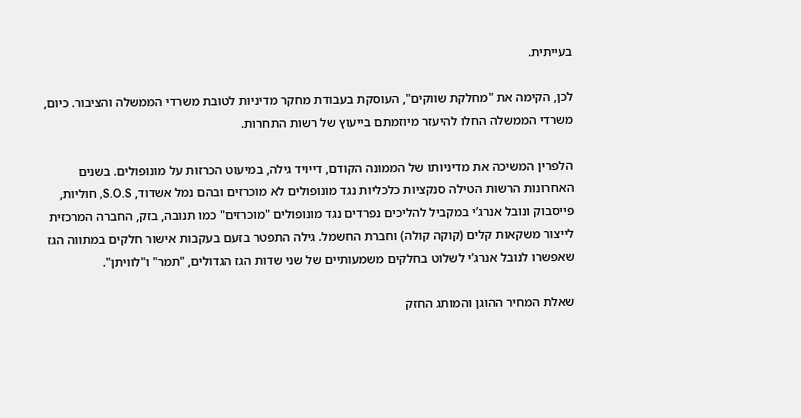בעייתית.

לכן, הקימה את "מחלקת שווקים", העוסקת בעבודת מחקר מדיניות לטובת משרדי הממשלה והציבור. כיום, משרדי הממשלה החלו להיעזר מיוזמתם בייעוץ של רשות התחרות.

הלפרין המשיכה את מדיניותו של הממונה הקודם, דייויד גילה, במיעוט הכרזות על מונופולים. בשנים האחרונות הרשות הטילה סנקציות כלכליות נגד מונופולים לא מוכרזים ובהם נמל אשדוד, S.O.S, חוליות, פייסבוק ונובל אנרג’י במקביל להליכים נפרדים נגד מונופולים "מוכרזים" כמו תנובה, בזק, החברה המרכזית לייצור משקאות קלים (קוקה קולה) וחברת החשמל. גילה התפטר בזעם בעקבות אישור חלקים במתווה הגז שאפשרו לנובל אנרג’י לשלוט בחלקים משמעותיים של שני שדות הגז הגדולים, "תמר" ו"לוויתן".

שאלת המחיר ההוגן והמותג החזק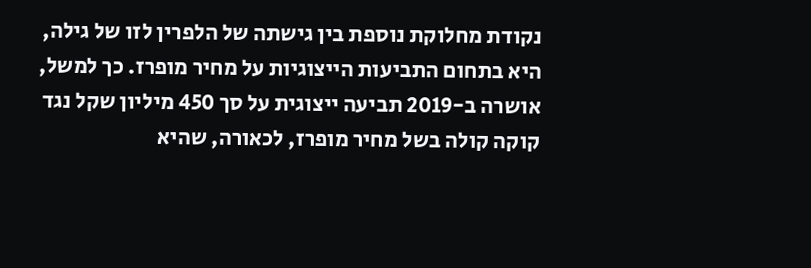נקודת מחלוקת נוספת בין גישתה של הלפרין לזו של גילה, היא בתחום התביעות הייצוגיות על מחיר מופרז. כך למשל, אושרה ב-2019 תביעה ייצוגית על סך 450 מיליון שקל נגד קוקה קולה בשל מחיר מופרז, לכאורה, שהיא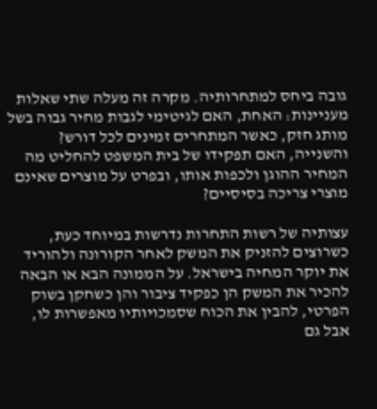גובה ביחס למתחרותיה. מקרה זה מעלה שתי שאלות מעניינות: האחת, האם לגיטימי לגבות מחיר גבוה בשל מותג חזק, כאשר המתחרים זמינים לכל דורש? והשנייה, האם תפקידו של בית המשפט להחליט מה המחיר ההוגן ולכפות אותו, ובפרט על מוצרים שאינם מוצרי צריכה בסיסיים?

עצותיה של רשות התחרות נדרשות במיוחד כעת, כשרוצים להזניק את המשק לאחר הקורונה ולהוריד את יוקר המחיה בישראל. על הממונה הבא או הבאה להכיר את המשק הן כפקיד ציבור והן כשחקן בשוק הפרטי, להבין את הכוח שסמכויותיו מאפשרות לו, אבל גם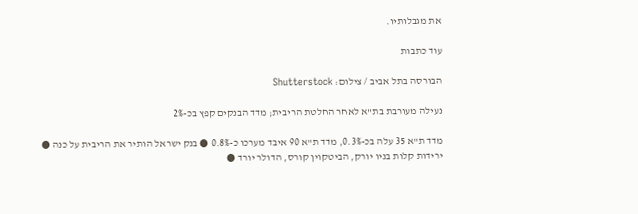את מגבלותיו.

עוד כתבות

הבורסה בתל אביב / צילום: Shutterstock

נעילה מעורבת בת"א לאחר החלטת הריבית; מדד הבנקים קפץ בכ-2%

מדד ת"א 35 עלה בכ-0.3%, מדד ת"א 90 איבד מערכו כ-0.8% ● בנק ישראל הותיר את הריבית על כנה ● ירידות קלות בניו יורק, הביטקוין קורס, הדולר יורד ●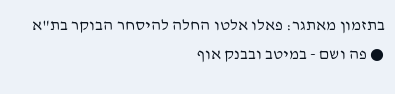בתזמון מאתגר: פאלו אלטו החלה להיסחר הבוקר בת"א ● פה ושם - במיטב ובבנק אוף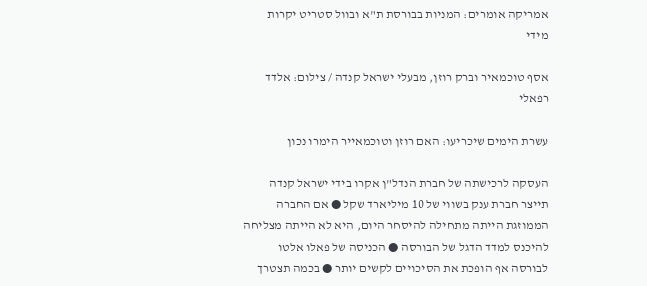אמריקה אומרים: המניות בבורסת ת"א ובוול סטריט יקרות מידי

אסף טוכמאיר וברק רוזן, מבעלי ישראל קנדה / צילום: אלדד רפאלי

עשרת הימים שיכריעו: האם רוזן וטוכמאייר הימרו נכון

העסקה לרכישתה של חברת הנדל"ן אקרו בידי ישראל קנדה תייצר חברת ענק בשווי של 10 מיליארד שקל ● אם החברה הממוזגת הייתה מתחילה להיסחר היום, היא לא הייתה מצליחה להיכנס למדד הדגל של הבורסה ● הכניסה של פאלו אלטו לבורסה אף הופכת את הסיכויים לקשים יותר ● בכמה תצטרך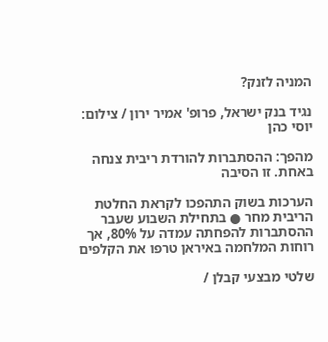המניה לזנק?

נגיד בנק ישראל, פרופ' אמיר ירון / צילום: יוסי כהן

מהפך: ההסתברות להורדת ריבית צנחה באחת. זו הסיבה

הערכות בשוק התהפכו לקראת החלטת הריבית מחר ● בתחילת השבוע שעבר ההסתברות להפחתה עמדה על 80%, אך רוחות המלחמה באיראן טרפו את הקלפים

שלטי מבצעי קבלן /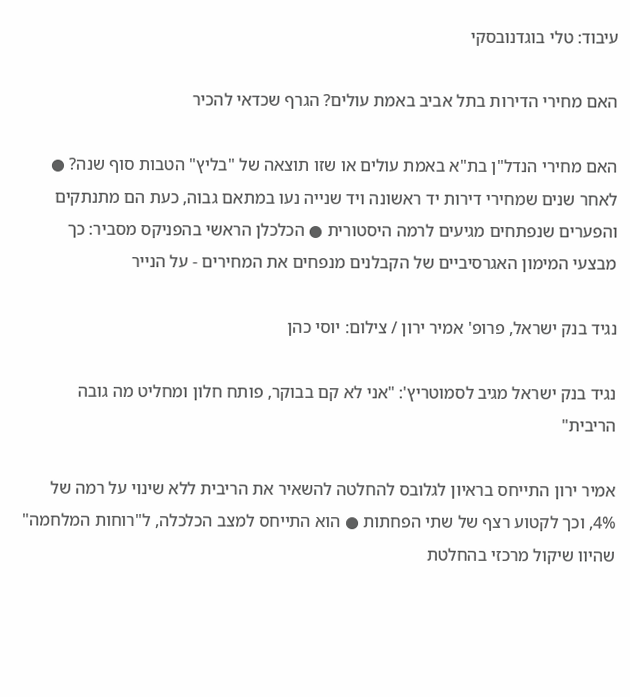עיבוד: טלי בוגדנובסקי

האם מחירי הדירות בתל אביב באמת עולים? הגרף שכדאי להכיר

האם מחירי הנדל"ן בת"א באמת עולים או שזו תוצאה של "בליץ" הטבות סוף שנה? ● לאחר שנים שמחירי דירות יד ראשונה ויד שנייה נעו במתאם גבוה, כעת הם מתנתקים והפערים שנפתחים מגיעים לרמה היסטורית ● הכלכלן הראשי בהפניקס מסביר: כך מבצעי המימון האגרסיביים של הקבלנים מנפחים את המחירים - על הנייר

נגיד בנק ישראל, פרופ' אמיר ירון / צילום: יוסי כהן

נגיד בנק ישראל מגיב לסמוטריץ': "אני לא קם בבוקר, פותח חלון ומחליט מה גובה הריבית"

אמיר ירון התייחס בראיון לגלובס להחלטה להשאיר את הריבית ללא שינוי על רמה של 4%, וכך לקטוע רצף של שתי הפחתות ● הוא התייחס למצב הכלכלה, ל"רוחות המלחמה" שהיוו שיקול מרכזי בהחלטת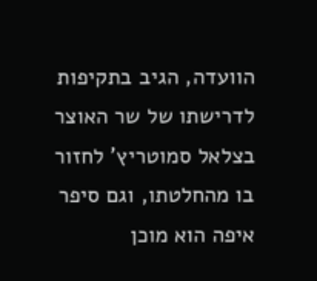הוועדה, הגיב בתקיפות לדרישתו של שר האוצר בצלאל סמוטריץ' לחזור בו מהחלטתו, וגם סיפר איפה הוא מוכן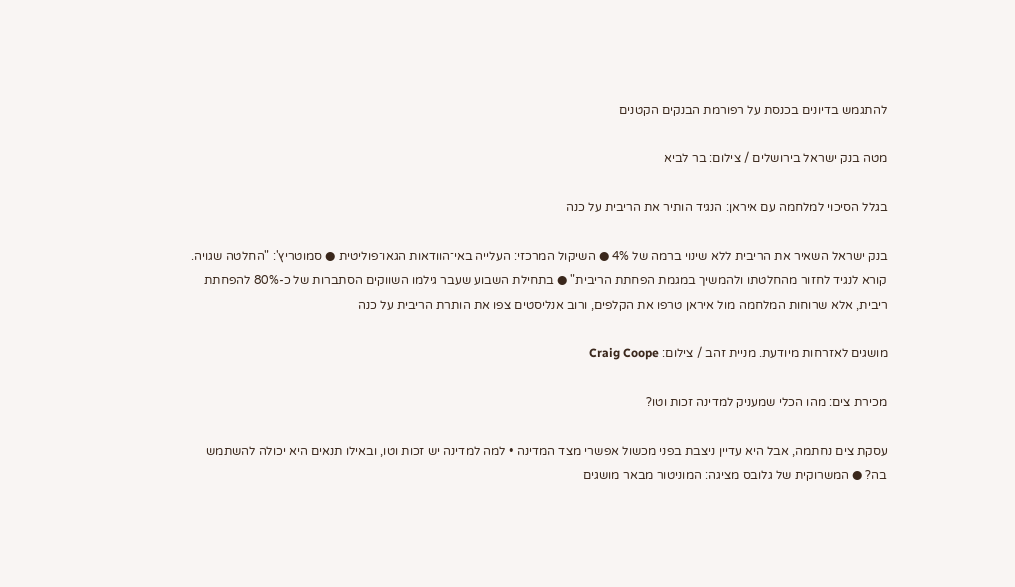להתגמש בדיונים בכנסת על רפורמת הבנקים הקטנים

מטה בנק ישראל בירושלים / צילום: בר לביא

בגלל הסיכוי למלחמה עם איראן: הנגיד הותיר את הריבית על כנה

בנק ישראל השאיר את הריבית ללא שינוי ברמה של 4% ● השיקול המרכזי: העלייה באי־הוודאות הגאו־פוליטית ● סמוטריץ': "החלטה שגויה. קורא לנגיד לחזור מהחלטתו ולהמשיך במגמת הפחתת הריבית" ● בתחילת השבוע שעבר גילמו השווקים הסתברות של כ-80% להפחתת ריבית, אלא שרוחות המלחמה מול איראן טרפו את הקלפים, ורוב אנליסטים צפו את הותרת הריבית על כנה

מושגים לאזרחות מיודעת. מניית זהב / צילום: Craig Coope

מכירת צים: מהו הכלי שמעניק למדינה זכות וטו?

עסקת צים נחתמה, אבל היא עדיין ניצבת בפני מכשול אפשרי מצד המדינה • למה למדינה יש זכות וטו, ובאילו תנאים היא יכולה להשתמש בה? ● המשרוקית של גלובס מציגה: המוניטור מבאר מושגים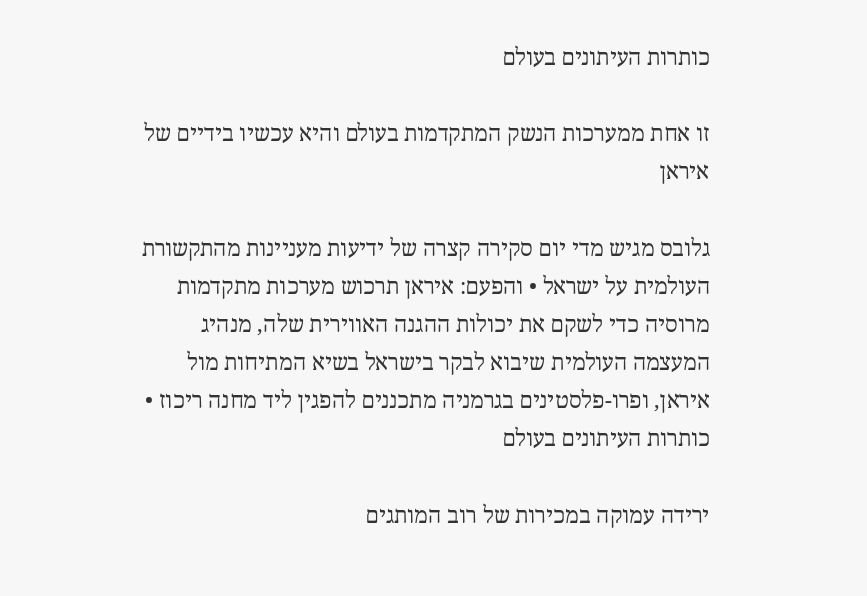כותרות העיתונים בעולם

זו אחת ממערכות הנשק המתקדמות בעולם והיא עכשיו בידיים של איראן

גלובס מגיש מדי יום סקירה קצרה של ידיעות מעניינות מהתקשורת העולמית על ישראל • והפעם: איראן תרכוש מערכות מתקדמות מרוסיה כדי לשקם את יכולות ההגנה האווירית שלה, מנהיג המעצמה העולמית שיבוא לבקר בישראל בשיא המתיחות מול איראן, ופרו-פלסטינים בגרמניה מתכננים להפגין ליד מחנה ריכוז • כותרות העיתונים בעולם

ירידה עמוקה במכירות של רוב המותגים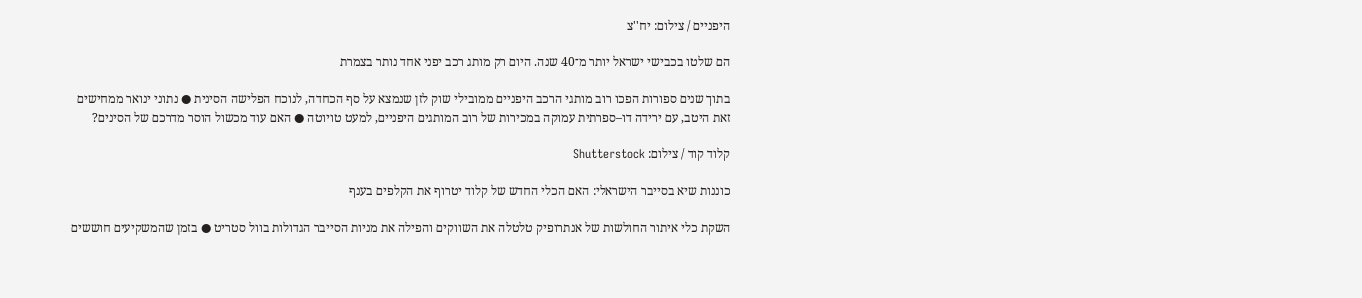היפניים / צילום: יח''צ

הם שלטו בכבישי ישראל יותר מ־40 שנה. היום רק מותג רכב יפני אחד נותר בצמרת

בתוך שנים ספורות הפכו רוב מותגי הרכב היפניים ממובילי שוק לזן שנמצא על סף הכחדה, לנוכח הפלישה הסינית ● נתוני ינואר ממחישים זאת היטב, עם ירידה דו–ספרתית עמוקה במכירות של רוב המותגים היפניים, למעט טויוטה ● האם עוד מכשול הוסר מדרכם של הסינים?

קלוד קוד / צילום: Shutterstock

כוננות שיא בסייבר הישראלי: האם הכלי החדש של קלוד יטרוף את הקלפים בענף

השקת כלי איתור החולשות של אנתרופיק טלטלה את השווקים והפילה את מניות הסייבר הגדולות בוול סטריט ● בזמן שהמשקיעים חוששים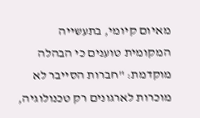מאיום קיומי, בתעשייה המקומית טוענים כי הבהלה מוקדמת: "חברות הסייבר לא מוכרות לארגונים רק טכנולוגיה,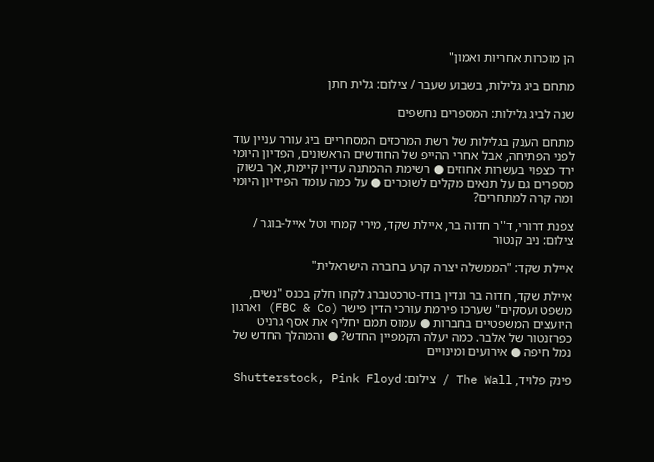הן מוכרות אחריות ואמון"

מתחם ביג גלילות, בשבוע שעבר / צילום: גלית חתן

שנה לביג גלילות: המספרים נחשפים

מתחם הענק בגלילות של רשת המרכזים המסחריים ביג עורר עניין עוד לפני הפתיחה, אבל אחרי ההייפ של החודשים הראשונים, הפדיון היומי ירד כצפוי בעשרות אחוזים ● רשימת ההמתנה עדיין קיימת, אך בשוק מספרים גם על תנאים מקלים לשוכרים ● על כמה עומד הפידיון היומי ומה קרה למתחרים?

צפנת דרורי, ד''ר חדוה בר, איילת שקד, מירי קמחי וטל אייל-בוגר / צילום: ניב קנטור

איילת שקד: "הממשלה יצרה קרע בחברה הישראלית"

איילת שקד, חדוה בר ונדין בודו-טרכטנברג לקחו חלק בכנס "נשים, משפט ועסקים" שערכו פירמת עורכי הדין פישר (FBC & Co) וארגון היועצים המשפטיים בחברות ● עמוס תמם יחליף את אסף גרניט כפרזנטור של אלבר. כמה יעלה הקמפיין החדש? ● והמהלך החדש של נמל חיפה ● אירועים ומינויים

פינק פלויד, The Wall / צילום: Shutterstock, Pink Floyd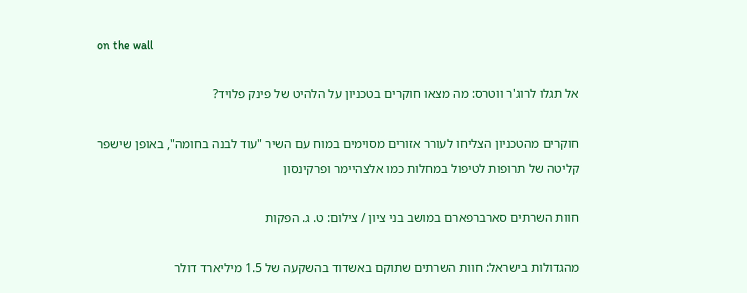on the wall

אל תגלו לרוג'ר ווטרס: מה מצאו חוקרים בטכניון על הלהיט של פינק פלויד?

חוקרים מהטכניון הצליחו לעורר אזורים מסוימים במוח עם השיר "עוד לבנה בחומה", באופן שישפר קליטה של תרופות לטיפול במחלות כמו אלצהיימר ופרקינסון

חוות השרתים סארברפארם במושב בני ציון / צילום: ט. ג. הפקות

מהגדולות בישראל: חוות השרתים שתוקם באשדוד בהשקעה של 1.5 מיליארד דולר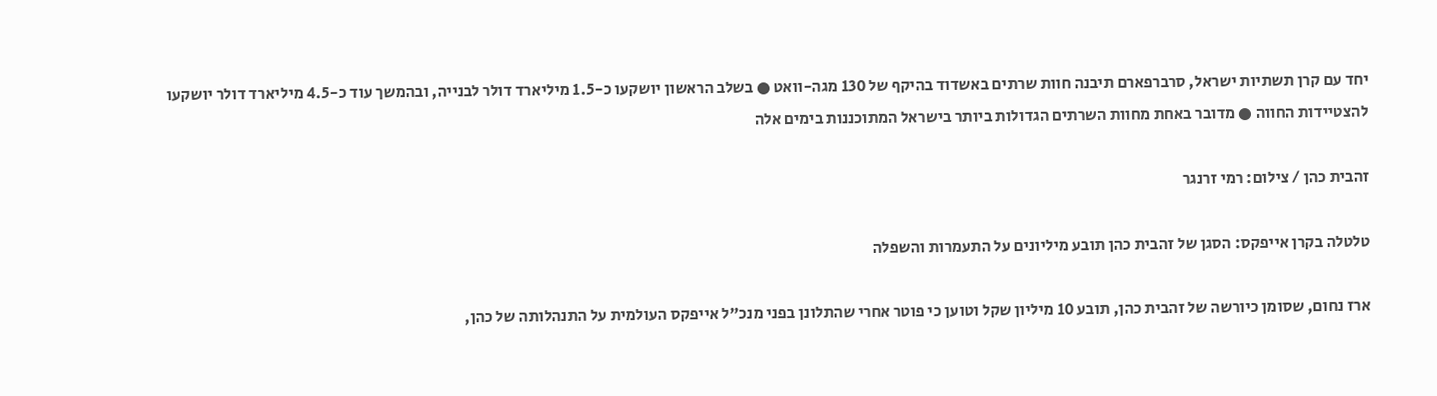יחד עם קרן תשתיות ישראל, סרברפארם תיבנה חוות שרתים באשדוד בהיקף של 130 מגה-וואט ● בשלב הראשון יושקעו כ-1.5 מיליארד דולר לבנייה, ובהמשך עוד כ-4.5 מיליארד דולר יושקעו להצטיידות החווה ● מדובר באחת מחוות השרתים הגדולות ביותר בישראל המתוכננות בימים אלה

זהבית כהן / צילום: רמי זרנגר

טלטלה בקרן אייפקס: הסגן של זהבית כהן תובע מיליונים על התעמרות והשפלה

ארז נחום, שסומן כיורשה של זהבית כהן, תובע 10 מיליון שקל וטוען כי פוטר אחרי שהתלונן בפני מנכ"ל אייפקס העולמית על התנהלותה של כהן,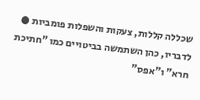שכללה קללות, צעקות והשפלות פומביות ● לדבריו, כהן השתמשה בביטויים כמו "חתיכת חרא" ו"אפס"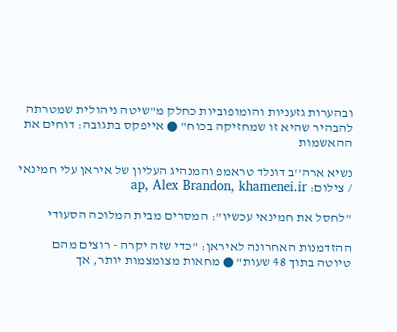ובהערות גזעניות והומופוביות כחלק מ"שיטה ניהולית שמטרתה להבהיר שהיא זו שמחזיקה בכוח" ● אייפקס בתגובה: דוחים את ההאשמות

נשיא ארה''ב דונלד טראמפ והמנהיג העליון של איראן עלי חמינאי / צילום: ap, Alex Brandon, khamenei.ir

"לחסל את חמינאי עכשיו": המסרים מבית המלוכה הסעודי

ההזדמנות האחרונה לאיראן: "כדי שזה יקרה - רוצים מהם טיוטה בתוך 48 שעות" ● מחאות מצומצמות יותר, אך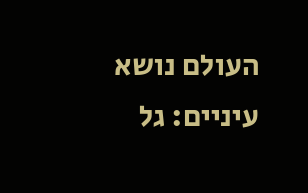העולם נושא עיניים: גל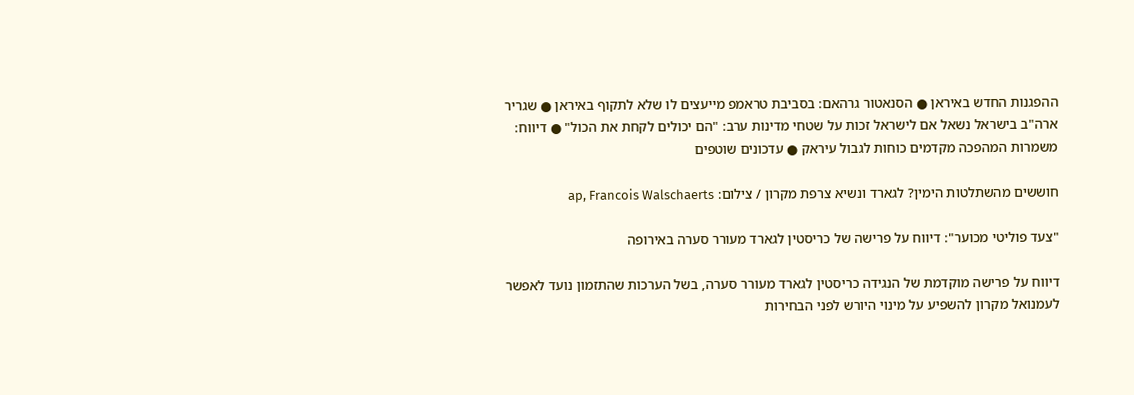ההפגנות החדש באיראן ● הסנאטור גרהאם: בסביבת טראמפ מייעצים לו שלא לתקוף באיראן ● שגריר ארה"ב בישראל נשאל אם לישראל זכות על שטחי מדינות ערב: "הם יכולים לקחת את הכול" ● דיווח: משמרות המהפכה מקדמים כוחות לגבול עיראק ● עדכונים שוטפים

חוששים מהשתלטות הימין? לגארד ונשיא צרפת מקרון / צילום: ap, Francois Walschaerts

"צעד פוליטי מכוער": דיווח על פרישה של כריסטין לגארד מעורר סערה באירופה

דיווח על פרישה מוקדמת של הנגידה כריסטין לגארד מעורר סערה, בשל הערכות שהתזמון נועד לאפשר לעמנואל מקרון להשפיע על מינוי היורש לפני הבחירות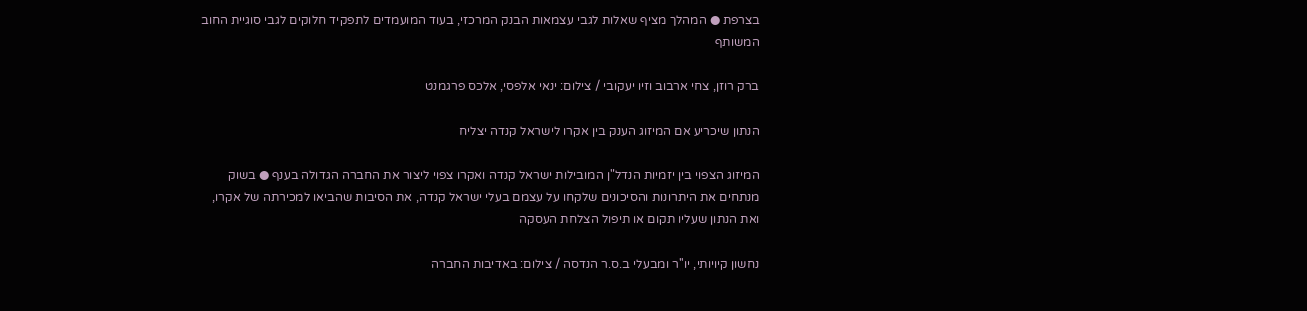בצרפת ● המהלך מציף שאלות לגבי עצמאות הבנק המרכזי, בעוד המועמדים לתפקיד חלוקים לגבי סוגיית החוב המשותף

ברק רוזן, צחי ארבוב וזיו יעקובי / צילום: ינאי אלפסי, אלכס פרגמנט

הנתון שיכריע אם המיזוג הענק בין אקרו לישראל קנדה יצליח

המיזוג הצפוי בין יזמיות הנדל"ן המובילות ישראל קנדה ואקרו צפוי ליצור את החברה הגדולה בענף ● בשוק מנתחים את היתרונות והסיכונים שלקחו על עצמם בעלי ישראל קנדה, את הסיבות שהביאו למכירתה של אקרו, ואת הנתון שעליו תקום או תיפול הצלחת העסקה

נחשון קיויותי, יו''ר ומבעלי ב.ס.ר הנדסה / צילום: באדיבות החברה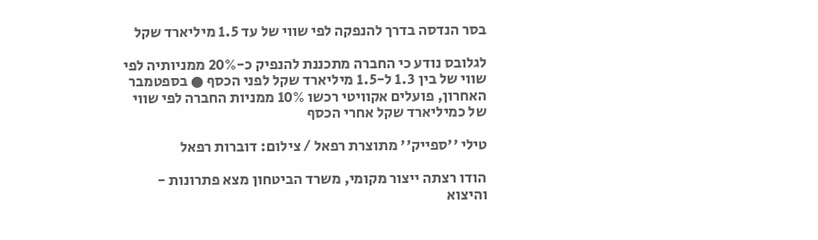בסר הנדסה בדרך להנפקה לפי שווי של עד 1.5 מיליארד שקל

לגלובס נודע כי החברה מתכננת להנפיק כ-20% ממניותיה לפי שווי של בין 1.3 ל-1.5 מיליארד שקל לפני הכסף ● בספטמבר האחרון, פועלים אקוויטי רכשו 10% ממניות החברה לפי שווי של כמיליארד שקל אחרי הכסף

טילי ''ספייק'' מתוצרת רפאל / צילום: דוברות רפאל

הודו רצתה ייצור מקומי, משרד הביטחון מצא פתרונות - והיצוא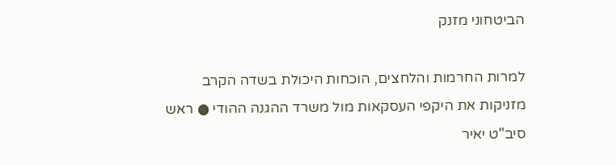הביטחוני מזנק

למרות החרמות והלחצים, הוכחות היכולת בשדה הקרב מזניקות את היקפי העסקאות מול משרד ההגנה ההודי ● ראש סיב"ט יאיר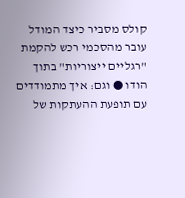קולס מסביר כיצד המודל עובר מהסכמי רכש להקמת "רגליים ייצוריות" בתוך הודו ● וגם: איך מתמודדים עם תופעת ההעתקות של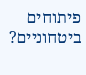פיתוחים ביטחוניים?